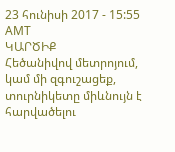23 հունիսի 2017 - 15:55 AMT
ԿԱՐԾԻՔ
Հեծանիվով մետրոյում, կամ մի զգուշացեք, տուրնիկետը միևնույն է հարվածելու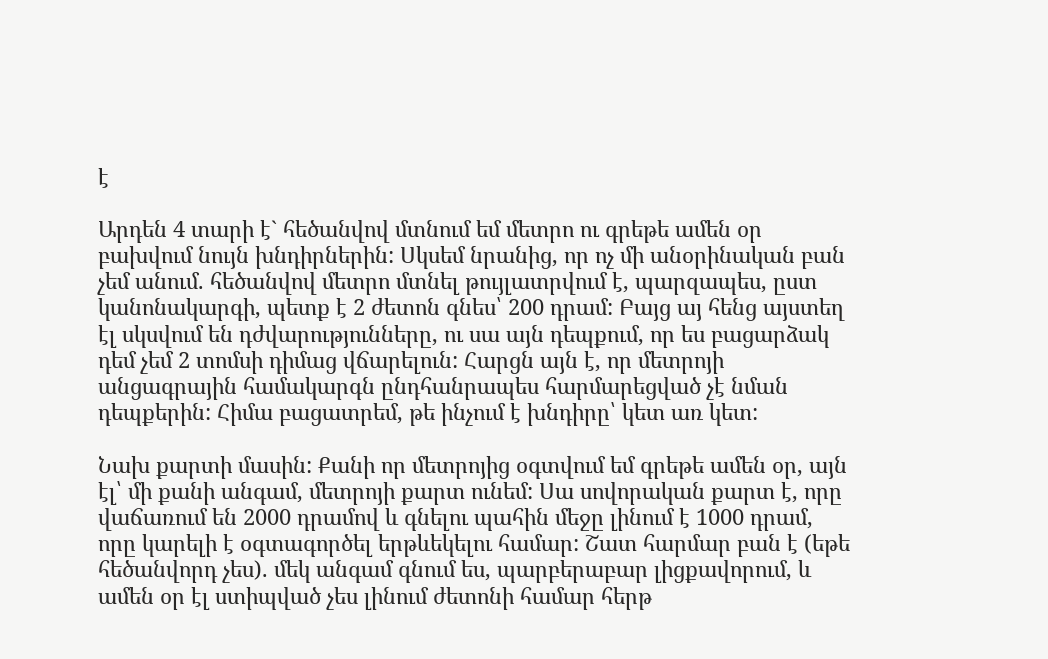է

Արդեն 4 տարի է` հեծանվով մտնում եմ մետրո ու գրեթե ամեն օր բախվում նույն խնդիրներին: Սկսեմ նրանից, որ ոչ մի անօրինական բան չեմ անում. հեծանվով մետրո մտնել թույլատրվում է, պարզապես, ըստ կանոնակարգի, պետք է 2 ժետոն գնես՝ 200 դրամ: Բայց այ հենց այստեղ էլ սկսվում են դժվարությունները, ու սա այն դեպքում, որ ես բացարձակ դեմ չեմ 2 տոմսի դիմաց վճարելուն: Հարցն այն է, որ մետրոյի անցագրային համակարգն ընդհանրապես հարմարեցված չէ նման դեպքերին: Հիմա բացատրեմ, թե ինչում է խնդիրը՝ կետ առ կետ:

Նախ քարտի մասին: Քանի որ մետրոյից օգտվում եմ գրեթե ամեն օր, այն էլ՝ մի քանի անգամ, մետրոյի քարտ ունեմ: Սա սովորական քարտ է, որը վաճառում են 2000 դրամով և գնելու պահին մեջը լինում է 1000 դրամ, որը կարելի է օգտագործել երթևեկելու համար: Շատ հարմար բան է (եթե հեծանվորդ չես). մեկ անգամ գնում ես, պարբերաբար լիցքավորում, և ամեն օր էլ ստիպված չես լինում ժետոնի համար հերթ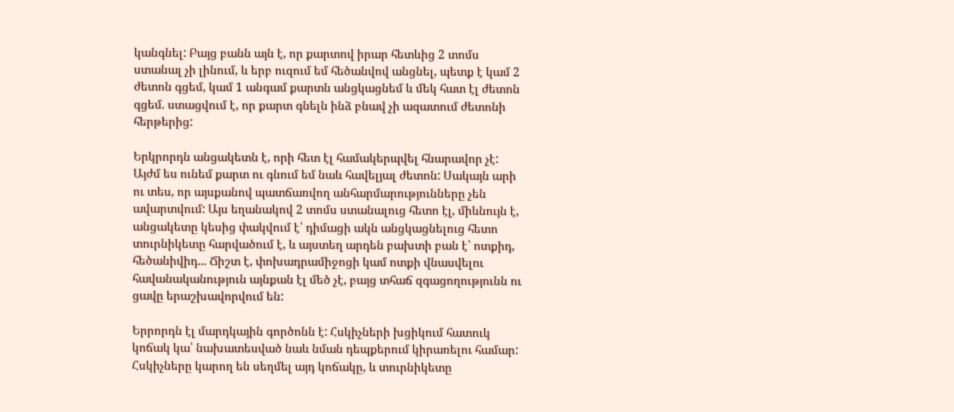կանգնել: Բայց բանն այն է, որ քարտով իրար հետևից 2 տոմս ստանալ չի լինում, և երբ ուզում եմ հեծանվով անցնել, պետք է կամ 2 ժետոն գցեմ, կամ 1 անգամ քարտն անցկացնեմ և մեկ հատ էլ ժետոն գցեմ. ստացվում է, որ քարտ գնելն ինձ բնավ չի ազատում ժետոնի հերթերից:

Երկրորդն անցակետն է, որի հետ էլ համակերպվել հնարավոր չէ: Այժմ ես ունեմ քարտ ու գնում եմ նաև հավելյալ ժետոն: Սակայն արի ու տես, որ այսքանով պատճառվող անհարմարությունները չեն ավարտվում: Այս եղանակով 2 տոմս ստանալուց հետո էլ, միևնույն է, անցակետը կեսից փակվում է՝ դիմացի ակն անցկացնելուց հետո տուրնիկետը հարվածում է, և այստեղ արդեն բախտի բան է՝ ոտքիդ, հեծանիվիդ... Ճիշտ է, փոխադրամիջոցի կամ ոտքի վնասվելու հավանականություն այնքան էլ մեծ չէ, բայց տհաճ զգացողությունն ու ցավը երաշխավորվում են:

Երրորդն էլ մարդկային գործոնն է: Հսկիչների խցիկում հատուկ կոճակ կա՝ նախատեսված նաև նման դեպքերում կիրառելու համար: Հսկիչները կարող են սեղմել այդ կոճակը, և տուրնիկետը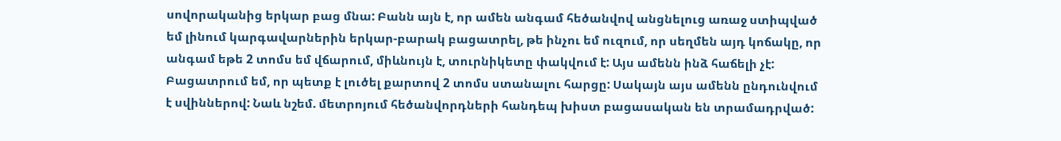սովորականից երկար բաց մնա: Բանն այն է, որ ամեն անգամ հեծանվով անցնելուց առաջ ստիպված եմ լինում կարգավարներին երկար-բարակ բացատրել, թե ինչու եմ ուզում, որ սեղմեն այդ կոճակը, որ անգամ եթե 2 տոմս եմ վճարում, միևնույն է, տուրնիկետը փակվում է: Այս ամենն ինձ հաճելի չէ: Բացատրում եմ, որ պետք է լուծել քարտով 2 տոմս ստանալու հարցը: Սակայն այս ամենն ընդունվում է սվիններով: Նաև նշեմ. մետրոյում հեծանվորդների հանդեպ խիստ բացասական են տրամադրված: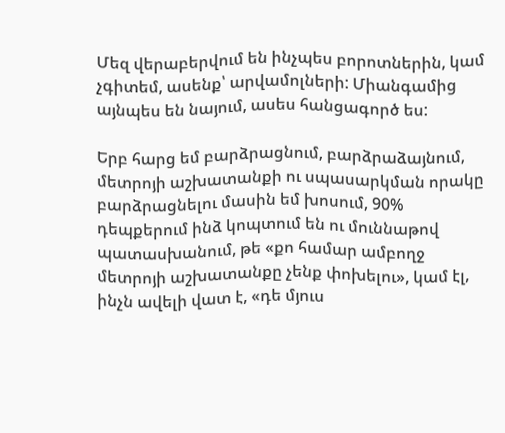Մեզ վերաբերվում են ինչպես բորոտներին, կամ չգիտեմ, ասենք՝ արվամոլների: Միանգամից այնպես են նայում, ասես հանցագործ ես:

Երբ հարց եմ բարձրացնում, բարձրաձայնում, մետրոյի աշխատանքի ու սպասարկման որակը բարձրացնելու մասին եմ խոսում, 90% դեպքերում ինձ կոպտում են ու մուննաթով պատասխանում, թե «քո համար ամբողջ մետրոյի աշխատանքը չենք փոխելու», կամ էլ, ինչն ավելի վատ է, «դե մյուս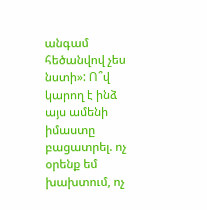անգամ հեծանվով չես նստի»: Ո՞վ կարող է ինձ այս ամենի իմաստը բացատրել. ոչ օրենք եմ խախտում, ոչ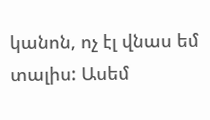կանոն, ոչ էլ վնաս եմ տալիս: Ասեմ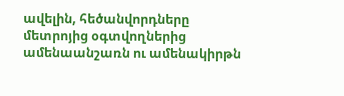ավելին, հեծանվորդները մետրոյից օգտվողներից ամենաանշառն ու ամենակիրթն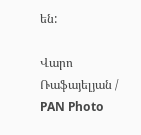են:

Վարո Ռաֆայելյան / PAN Photo